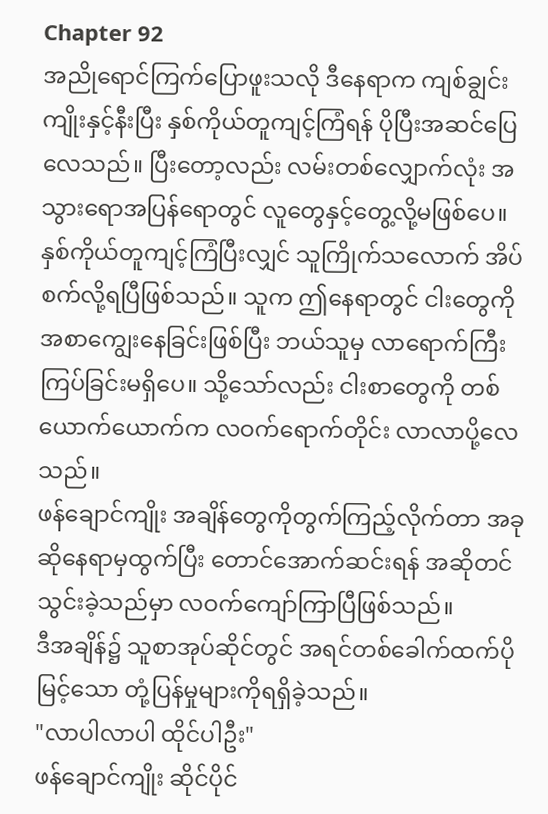Chapter 92
အညိုရောင်ကြက်ပြောဖူးသလို ဒီနေရာက ကျစ်ချွင်းကျိုးနှင့်နီးပြီး နှစ်ကိုယ်တူကျင့်ကြံရန် ပိုပြီးအဆင်ပြေလေသည်။ ပြီးတော့လည်း လမ်းတစ်လျှောက်လုံး အသွားရောအပြန်ရောတွင် လူတွေနှင့်တွေ့လို့မဖြစ်ပေ။
နှစ်ကိုယ်တူကျင့်ကြံပြီးလျှင် သူကြိုက်သလောက် အိပ်စက်လို့ရပြီဖြစ်သည်။ သူက ဤနေရာတွင် ငါးတွေကို အစာကျွေးနေခြင်းဖြစ်ပြီး ဘယ်သူမှ လာရောက်ကြီးကြပ်ခြင်းမရှိပေ။ သို့သော်လည်း ငါးစာတွေကို တစ်ယောက်ယောက်က လဝက်ရောက်တိုင်း လာလာပို့လေသည်။
ဖန်ချောင်ကျိုး အချိန်တွေကိုတွက်ကြည့်လိုက်တာ အခုဆိုနေရာမှထွက်ပြီး တောင်အောက်ဆင်းရန် အဆိုတင်သွင်းခဲ့သည်မှာ လဝက်ကျော်ကြာပြီဖြစ်သည်။
ဒီအချိန်၌ သူစာအုပ်ဆိုင်တွင် အရင်တစ်ခေါက်ထက်ပိုမြင့်သော တုံ့ပြန်မှုများကိုရရှိခဲ့သည်။
"လာပါလာပါ ထိုင်ပါဦး"
ဖန်ချောင်ကျိုး ဆိုင်ပိုင်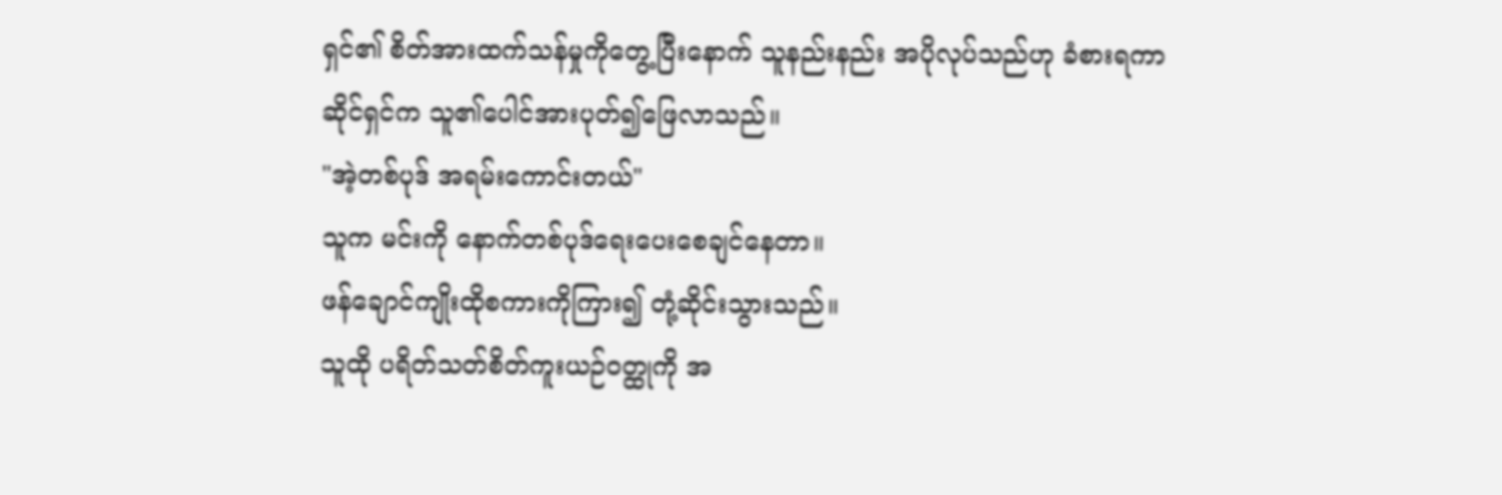ရှင်၏ စိတ်အားထက်သန်မှုကိုတွေ့ပြီးနောက် သူနည်းနည်း အပိုလုပ်သည်ဟု ခံစားရကာ
ဆိုင်ရှင်က သူ၏ပေါင်အားပုတ်၍ဖြေလာသည်။
"အဲ့တစ်ပုဒ် အရမ်းကောင်းတယ်"
သူက မင်းကို နောက်တစ်ပုဒ်ရေးပေးစေချင်နေတာ။
ဖန်ချောင်ကျိုးထိုစကားကိုကြား၍ တုံ့ဆိုင်းသွားသည်။
သူထို ပရိတ်သတ်စိတ်ကူးယဉ်ဝတ္ထုကို အ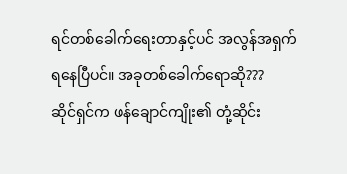ရင်တစ်ခေါက်ရေးတာနှင့်ပင် အလွန်အရှက်ရနေပြီပင်။ အခုတစ်ခေါက်ရောဆို???
ဆိုင်ရှင်က ဖန်ချောင်ကျိုး၏ တုံ့ဆိုင်း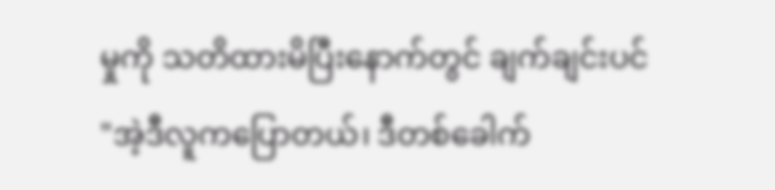မှုကို သတိထားမိပြီးနောက်တွင် ချက်ချင်းပင်
"အဲ့ဒီလူကပြောတယ်၊ ဒီတစ်ခေါက်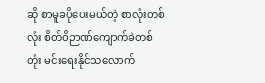ဆို စာမူခပိုပေးမယ်တဲ့ စာလုံးတစ်လုံး စိတ်ဝိဉာဏ်ကျောက်ခဲတစ်တုံး မင်းရေးနိုင်သလောက်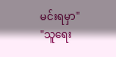မင်းရမှာ"
"သူရေး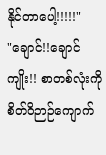နိုင်တာပေါ့!!!!!"
"ချောင်!!ချောင်ကျိုး!! စာတစ်လုံးကို စိတ်ဝိဉာဉ်ကျောက်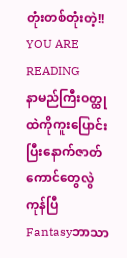တုံးတစ်တုံးတဲ့!!
YOU ARE READING
နာမည်ကြီးဝတ္ထုထဲကိုကူးပြောင်းပြီးနောက်ဇာတ်ကောင်တွေလွဲကုန်ပြီ
Fantasyဘာသာ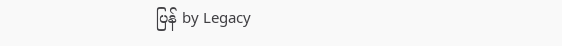ပြန် by Legacy